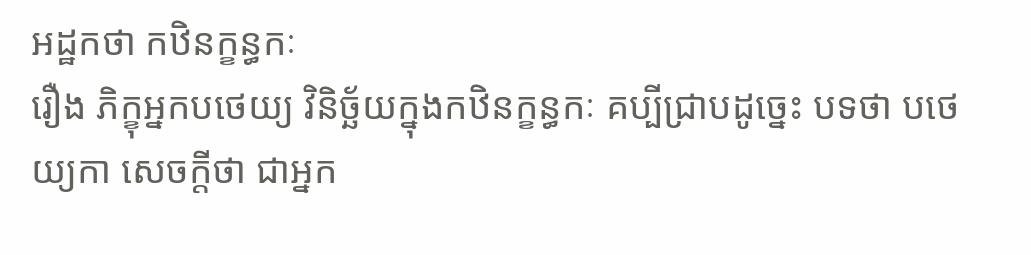អដ្ឋកថា កឋិនក្ខន្ធកៈ
រឿង ភិក្ខុអ្នកបថេយ្យ វិនិច្ឆ័យក្នុងកឋិនក្ខន្ធកៈ គប្បីជ្រាបដូច្នេះ បទថា បថេយ្យកា សេចក្តីថា ជាអ្នក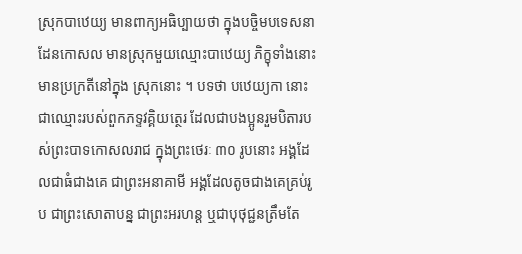ស្រុកបាឋេយ្យ មានពាក្យអធិប្បាយថា ក្នុងបច្ចិមបទេសនា ដែនកោសល មានស្រុកមួយឈ្មោះបាឋេយ្យ ភិក្ខុទាំងនោះមានប្រក្រតីនៅក្នុង ស្រុកនោះ ។ បទថា បឋេយ្យកា នោះ ជាឈ្មោះរបស់ពួកភទ្ទវគ្គិយត្ថេរ ដែលជាបងប្អូនរួមបិតារបស់ព្រះបាទកោសលរាជ ក្នុងព្រះថេរៈ ៣០ រូបនោះ អង្គដែលជាធំជាងគេ ជាព្រះអនាគាមី អង្គដែលតូចជាងគេគ្រប់រូប ជាព្រះសោតាបន្ន ជាព្រះអរហន្ត ឬជាបុថុជ្ជនត្រឹមតែ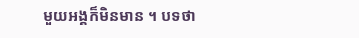មួយអង្គក៏មិនមាន ។ បទថា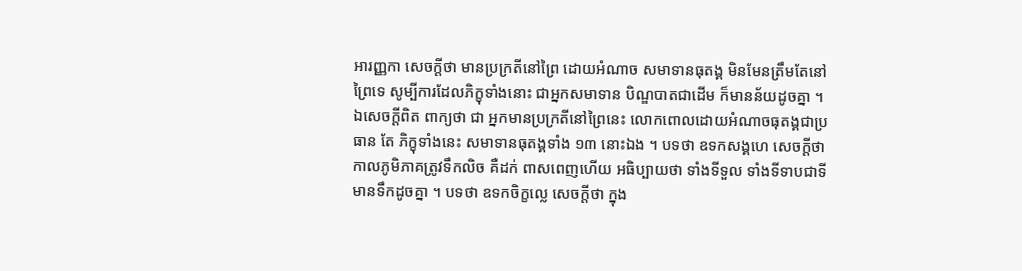អារញ្ញកា សេចក្តីថា មានប្រក្រតីនៅព្រៃ ដោយអំណាច សមាទានធុតង្គ មិនមែនត្រឹមតែនៅព្រៃទេ សូម្បីការដែលភិក្ខុទាំងនោះ ជាអ្នកសមាទាន បិណ្ឌបាតជាដើម ក៏មានន័យដូចគ្នា ។ ឯសេចក្តីពិត ពាក្យថា ជា អ្នកមានប្រក្រតីនៅព្រៃនេះ លោកពោលដោយអំណាចធុតង្គជាប្រធាន តែ ភិក្ខុទាំងនេះ សមាទានធុតង្គទាំង ១៣ នោះឯង ។ បទថា ឧទកសង្គហេ សេចក្តីថា កាលភូមិភាគត្រូវទឹកលិច គឺដក់ ពាសពេញហើយ អធិប្បាយថា ទាំងទីទួល ទាំងទីទាបជាទីមានទឹកដូចគ្នា ។ បទថា ឧទកចិក្ខល្លេ សេចក្តីថា ក្នុង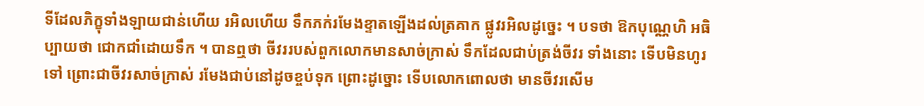ទីដែលភិក្ខុទាំងឡាយជាន់ហើយ រអិលហើយ ទឹកភក់រមែងខ្ទាតឡើងដល់ត្រគាក ផ្លូវរអិលដូច្នេះ ។ បទថា ឱកបុណ្ណេហិ អធិប្បាយថា ជោកជាំដោយទឹក ។ បានឮថា ចីវររបស់ពួកលោកមានសាច់ក្រាស់ ទឹកដែលជាប់ត្រង់ចីវរ ទាំងនោះ ទើបមិនហូរទៅ ព្រោះជាចីវរសាច់ក្រាស់ រមែងជាប់នៅដូចខ្ចប់ទុក ព្រោះដូច្នោះ ទើបលោកពោលថា មានចីវរសើម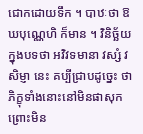ជោកដោយទឹក ។ បាឋៈថា ឱឃបុណ្ណេហិ ក៏មាន ។ វិនិច្ឆ័យក្នុងបទថា អវិវទមានា វស្សំ វសិម្ញា នេះ គប្បីជ្រាបដូច្នេះ ថា ភិក្ខុទាំងនោះនៅមិនផាសុក ព្រោះមិន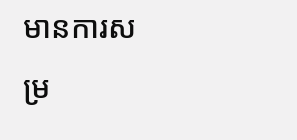មានការសម្រ